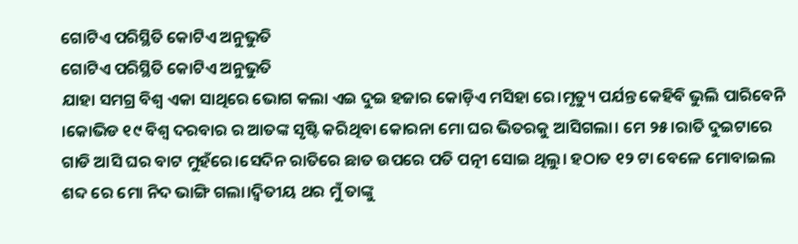ଗୋଟିଏ ପରିସ୍ଥିତି କୋଟିଏ ଅନୁଭୁତି
ଗୋଟିଏ ପରିସ୍ଥିତି କୋଟିଏ ଅନୁଭୁତି
ଯାହା ସମଗ୍ର ବିଶ୍ୱ ଏକା ସାଥିରେ ଭୋଗ କଲା ଏଇ ଦୁଇ ହଜାର କୋଡ଼ିଏ ମସିହା ରେ।ମୃତ୍ୟୁ ପର୍ଯନ୍ତ କେହିବି ଭୁଲି ପାରିବେନି ।କୋଭିଡ ୧୯ ବିଶ୍ୱ ଦରବାର ର ଆତଙ୍କ ସୃଷ୍ଟି କରିଥିବା କୋରନା ମୋ ଘର ଭିତରକୁ ଆସିଗଲା। ମେ ୨୫।ରାତି ଦୁଇଟାରେ ଗାଡି ଆସି ଘର ବାଟ ମୁହଁରେ।ସେଦିନ ରାତିରେ ଛାତ ଉପରେ ପତି ପତ୍ନୀ ସୋଇ ଥିଲୁ। ହଠାତ ୧୨ ଟା ବେଳେ ମୋବାଇଲ ଶବ୍ଦ ରେ ମୋ ନିଦ ଭାଙ୍ଗି ଗଲା।ଦ୍ୱିତୀୟ ଥର ମୁଁ ତାଙ୍କୁ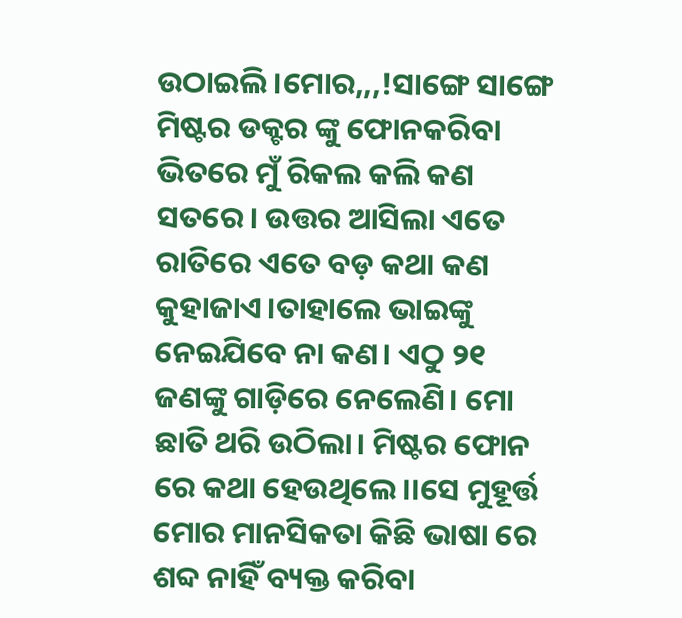ଉଠାଇଲି ।ମୋର,,,!ସାଙ୍ଗେ ସାଙ୍ଗେ ମିଷ୍ଟର ଡକ୍ଟର ଙ୍କୁ ଫୋନକରିବା ଭିତରେ ମୁଁ ରିକଲ କଲି କଣ ସତରେ। ଉତ୍ତର ଆସିଲା ଏତେ ରାତିରେ ଏତେ ବଡ଼ କଥା କଣ କୁହାଜାଏ।ତାହାଲେ ଭାଇଙ୍କୁ ନେଇଯିବେ ନା କଣ। ଏଠୁ ୨୧ ଜଣଙ୍କୁ ଗାଡ଼ିରେ ନେଲେଣି। ମୋ ଛାତି ଥରି ଉଠିଲା। ମିଷ୍ଟର ଫୋନ ରେ କଥା ହେଉଥିଲେ।।ସେ ମୁହୂର୍ତ୍ତ ମୋର ମାନସିକତା କିଛି ଭାଷା ରେ ଶବ୍ଦ ନାହିଁ ବ୍ୟକ୍ତ କରିବା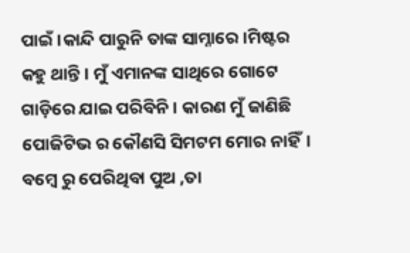ପାଇଁ।କାନ୍ଦି ପାରୁନି ତାଙ୍କ ସାମ୍ନାରେ।ମିଷ୍ଟର କହୁ ଥାନ୍ତି। ମୁଁ ଏମାନଙ୍କ ସାଥିରେ ଗୋଟେ ଗାଡ଼ିରେ ଯାଇ ପରିବିନି। କାରଣ ମୁଁ ଜାଣିଛି ପୋଜିଟିଭ ର କୌଣସି ସିମଟମ ମୋର ନାହିଁ। ବମ୍ବେ ରୁ ପେରିଥିବା ପୁଅ ,ତା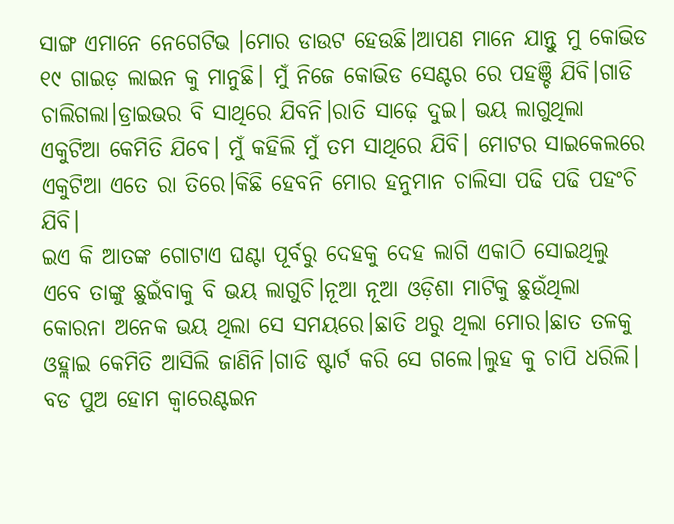ସାଙ୍ଗ ଏମାନେ ନେଗେଟିଭ ।ମୋର ଡାଉଟ ହେଉଛି।ଆପଣ ମାନେ ଯାନ୍ତୁ ମୁ କୋଭିଡ ୧୯ ଗାଇଡ଼ ଲାଇନ କୁ ମାନୁଛି। ମୁଁ ନିଜେ କୋଭିଡ ସେଣ୍ଟର ରେ ପହଞ୍ଚି ଯିବି।ଗାଡି ଚାଲିଗଲା।ଡ୍ରାଇଭର ବି ସାଥିରେ ଯିବନି।ରାତି ସାଢ଼େ ଦୁଇ। ଭୟ ଲାଗୁଥିଲା ଏକୁଟିଆ କେମିତି ଯିବେ। ମୁଁ କହିଲି ମୁଁ ତମ ସାଥିରେ ଯିବି। ମୋଟର ସାଇକେଲରେ ଏକୁଟିଆ ଏତେ ରା ତିରେ।କିଛି ହେବନି ମୋର ହନୁମାନ ଚାଲିସା ପଢି ପଢି ପହଂଚି ଯିବି।
ଇଏ କି ଆତଙ୍କ ଗୋଟାଏ ଘଣ୍ଟା ପୂର୍ବରୁ ଦେହକୁ ଦେହ ଲାଗି ଏକାଠି ସୋଇଥିଲୁ ଏବେ ତାଙ୍କୁ ଛୁଇଁବାକୁ ବି ଭୟ ଲାଗୁଚି।ନୂଆ ନୂଆ ଓଡ଼ିଶା ମାଟିକୁ ଛୁଉଁଥିଲା କୋରନା ଅନେକ ଭୟ ଥିଲା ସେ ସମୟରେ।ଛାତି ଥରୁ ଥିଲା ମୋର।ଛାତ ତଳକୁ ଓହ୍ଲାଇ କେମିତି ଆସିଲି ଜାଣିନି।ଗାଡି ଷ୍ଟାର୍ଟ କରି ସେ ଗଲେ।ଲୁହ କୁ ଚାପି ଧରିଲି। ବଡ ପୁଅ ହୋମ କ୍ୱାରେଣ୍ଟଇନ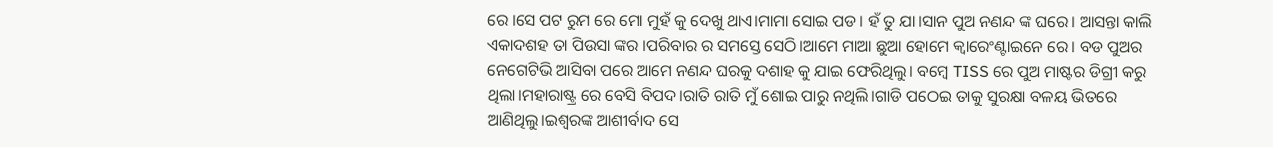ରେ ।ସେ ପଟ ରୁମ ରେ ମୋ ମୁହଁ କୁ ଦେଖୁ ଥାଏ।ମାମା ସୋଇ ପଡ। ହଁ ତୁ ଯା।ସାନ ପୁଅ ନଣନ୍ଦ ଙ୍କ ଘରେ। ଆସନ୍ତା କାଲି ଏକାଦଶହ ତା ପିଉସା ଙ୍କର ।ପରିବାର ର ସମସ୍ତେ ସେଠି।ଆମେ ମାଆ ଛୁଆ ହୋମେ କ୍ୱାରେଂଣ୍ଟାଇନେ ରେ। ବଡ ପୁଅର ନେଗେଟିଭି ଆସିବା ପରେ ଆମେ ନଣନ୍ଦ ଘରକୁ ଦଶାହ କୁ ଯାଇ ଫେରିଥିଲୁ। ବମ୍ବେ TISS ରେ ପୁଅ ମାଷ୍ଟର ଡିଗ୍ରୀ କରୁ ଥିଲା।ମହାରାଷ୍ଟ୍ର ରେ ବେସି ବିପଦ।ରାତି ରାତି ମୁଁ ଶୋଇ ପାରୁ ନଥିଲି।ଗାଡି ପଠେଇ ତାକୁ ସୁରକ୍ଷା ବଳୟ ଭିତରେ ଆଣିଥିଲୁ।ଇଶ୍ୱରଙ୍କ ଆଶୀର୍ବାଦ ସେ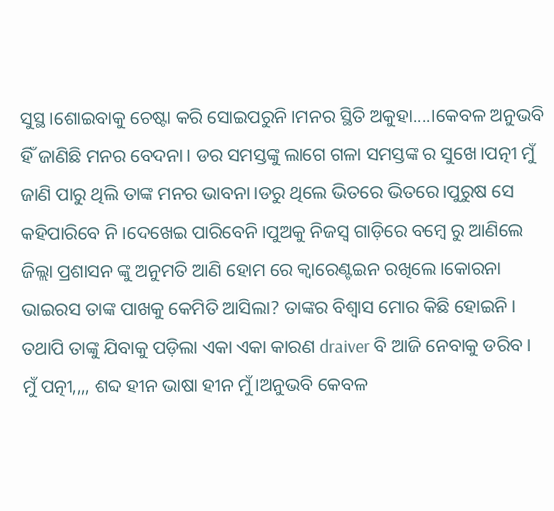ସୁସ୍ଥ।ଶୋଇବାକୁ ଚେଷ୍ଟା କରି ସୋଇପରୁନି।ମନର ସ୍ଥିତି ଅକୁହା....।କେବଳ ଅନୁଭବି ହିଁ ଜାଣିଛି ମନର ବେଦନା। ଡର ସମସ୍ତଙ୍କୁ ଲାଗେ ଗଳା ସମସ୍ତଙ୍କ ର ସୁଖେ।ପତ୍ନୀ ମୁଁ ଜାଣି ପାରୁ ଥିଲି ତାଙ୍କ ମନର ଭାବନା।ଡରୁ ଥିଲେ ଭିତରେ ଭିତରେ।ପୁରୁଷ ସେ କହିପାରିବେ ନି।ଦେଖେଇ ପାରିବେନି।ପୁଅକୁ ନିଜସ୍ୱ ଗାଡ଼ିରେ ବମ୍ବେ ରୁ ଆଣିଲେ ଜିଲ୍ଲା ପ୍ରଶାସନ ଙ୍କୁ ଅନୁମତି ଆଣି ହୋମ ରେ କ୍ୱାରେଣ୍ଟଇନ ରଖିଲେ।କୋରନା ଭାଇରସ ତାଙ୍କ ପାଖକୁ କେମିତି ଆସିଲା? ତାଙ୍କର ବିଶ୍ୱାସ ମୋର କିଛି ହୋଇନି। ତଥାପି ତାଙ୍କୁ ଯିବାକୁ ପଡ଼ିଲା ଏକା ଏକା କାରଣ draiver ବି ଆଜି ନେବାକୁ ଡରିବ।
ମୁଁ ପତ୍ନୀ,,,, ଶବ୍ଦ ହୀନ ଭାଷା ହୀନ ମୁଁ।ଅନୁଭବି କେବଳ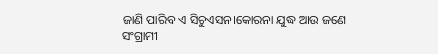ଜାଣି ପାରିବ ଏ ସିଚୁଏସନ।କୋରନା ଯୁଦ୍ଧ ଆଉ ଜଣେ
ସଂଗ୍ରାମୀ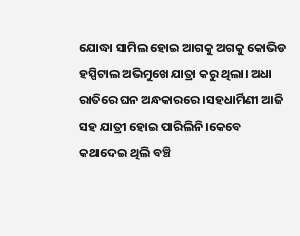ଯୋଦ୍ଧା ସାମିଲ ହୋଇ ଆଗକୁ ଅଗକୁ କୋଭିଡ ହସ୍ପିଟାଲ ଅଭିମୁଖେ ଯାତ୍ରା କରୁ ଥିଲା। ଅଧା ରାତିରେ ଘନ ଅନ୍ଧକାରରେ ।ସହଧାର୍ମିଣୀ ଆଜି ସହ ଯାତ୍ରୀ ହୋଇ ପାରିଲିନି।କେବେ କଥାଦେଇ ଥିଲି ବଞ୍ଚି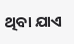ଥିବା ଯାଏ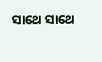ସାଥେ ସାଥେ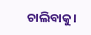ଚାଲିବାକୁ।